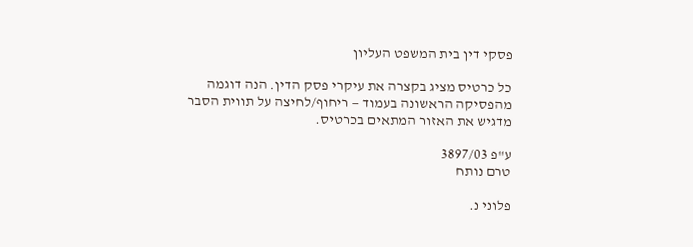פסקי דין בית המשפט העליון

כל כרטיס מציג בקצרה את עיקרי פסק הדין. הנה דוגמה מהפסיקה הראשונה בעמוד — ריחוף/לחיצה על תווית הסבר מדגיש את האזור המתאים בכרטיס.

ע"פ 3897/03
טרם נותח

פלוני נ.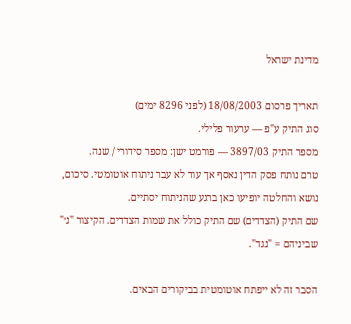מדינת ישראל

תאריך פרסום 18/08/2003 (לפני 8296 ימים)
סוג התיק ע"פ — ערעור פלילי.
מספר התיק 3897/03 — פורמט ישן: מספר סידורי / שנה.
טרם נותח פסק הדין נאסף אך עוד לא עבר ניתוח אוטומטי. סיכום, נושא והחלטה יופיעו כאן ברגע שהניתוח יסתיים.
שם התיק (הצדדים) שם התיק כולל את שמות הצדדים. הקיצור "נ׳" שביניהם = "נגד".

הסבר זה לא ייפתח אוטומטית בביקורים הבאים.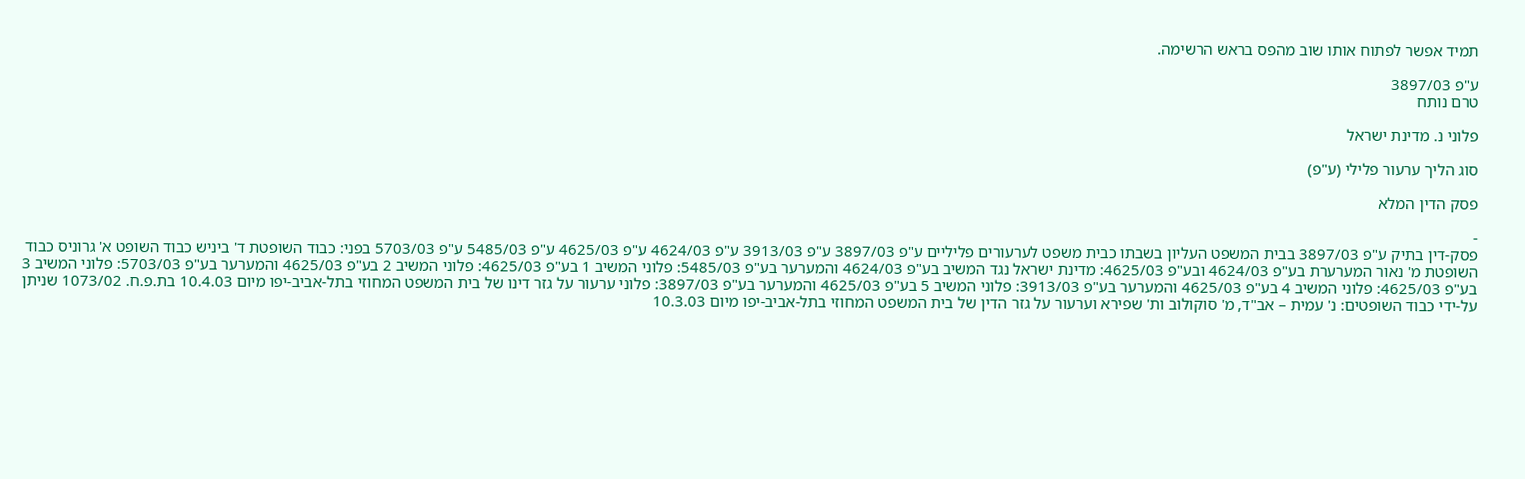תמיד אפשר לפתוח אותו שוב מהפס בראש הרשימה.

ע"פ 3897/03
טרם נותח

פלוני נ. מדינת ישראל

סוג הליך ערעור פלילי (ע"פ)

פסק הדין המלא

-
פסק-דין בתיק ע"פ 3897/03 בבית המשפט העליון בשבתו כבית משפט לערעורים פליליים ע"פ 3897/03 ע"פ 3913/03 ע"פ 4624/03 ע"פ 4625/03 ע"פ 5485/03 ע"פ 5703/03 בפני: כבוד השופטת ד' ביניש כבוד השופט א' גרוניס כבוד השופטת מ' נאור המערערת בע"פ 4624/03 ובע"פ 4625/03: מדינת ישראל נגד המשיב בע"פ 4624/03 והמערער בע"פ 5485/03: פלוני המשיב 1 בע"פ 4625/03: פלוני המשיב 2 בע"פ 4625/03 והמערער בע"פ 5703/03: פלוני המשיב 3 בע"פ 4625/03: פלוני המשיב 4 בע"פ 4625/03 והמערער בע"פ 3913/03: פלוני המשיב 5 בע"פ 4625/03 והמערער בע"פ 3897/03: פלוני ערעור על גזר דינו של בית המשפט המחוזי בתל-אביב-יפו מיום 10.4.03 בת.פ.ח. 1073/02 שניתן על-ידי כבוד השופטים: נ' עמית – אב"ד, מ' סוקולוב ות' שפירא וערעור על גזר הדין של בית המשפט המחוזי בתל-אביב-יפו מיום 10.3.03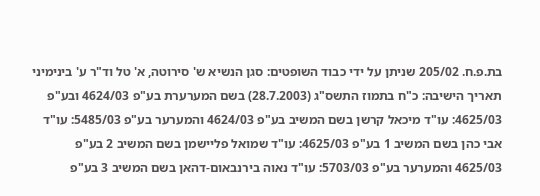בת.פ.ח. 205/02 שניתן על ידי כבוד השופטים: סגן הנשיא ש' סירוטה, א' טל וד"ר ע' בינימיני תאריך הישיבה: כ"ח בתמוז התשס"ג (28.7.2003) בשם המערערת בע"פ 4624/03 ובע"פ 4625/03: עו"ד מיכאל קרשן בשם המשיב בע"פ 4624/03 והמערער בע"פ 5485/03: עו"ד אבי כהן בשם המשיב 1 בע"פ 4625/03: עו"ד שמואל פליישמן בשם המשיב 2 בע"פ 4625/03 והמערער בע"פ 5703/03: עו"ד נאוה בירנבאום-דהאן בשם המשיב 3 בע"פ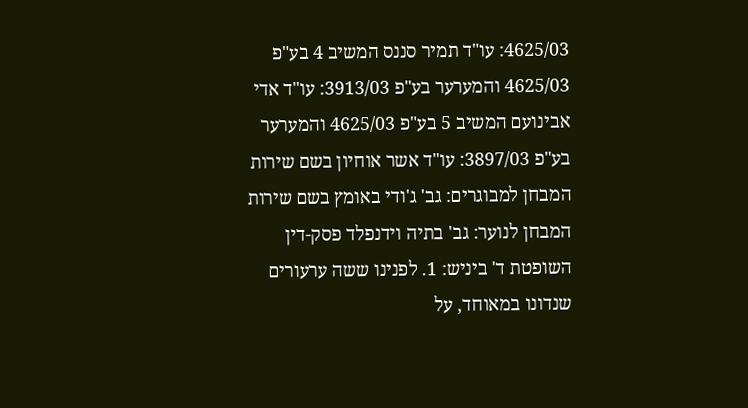4625/03: עו"ד תמיר סננס המשיב 4 בע"פ 4625/03 והמערער בע"פ 3913/03: עו"ד אדי אבינועם המשיב 5 בע"פ 4625/03 והמערער בע"פ 3897/03: עו"ד אשר אוחיון בשם שירות המבחן למבוגרים: גב' ג'ודי באומץ בשם שירות המבחן לנוער: גב' בתיה וידנפלד פסק-דין השופטת ד' ביניש: 1. לפנינו ששה ערעורים שנדונו במאוחד, על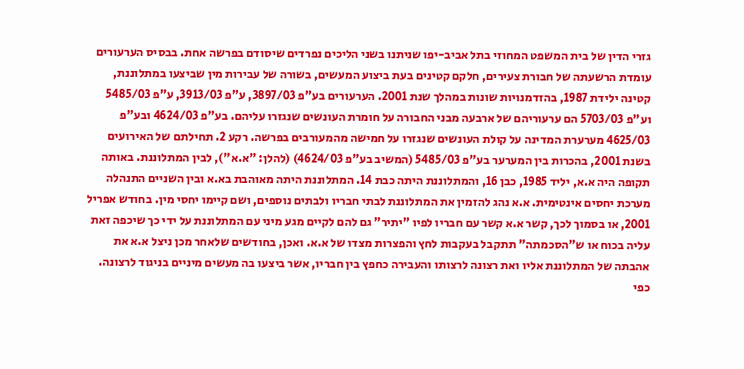גזרי הדין של בית המשפט המחוזי בתל אביב-יפו שניתנו בשני הליכים נפרדים שיסודם בפרשה אחת. בבסיס הערעורים עומדת הרשעתה של חבורת צעירים, חלקם קטינים בעת ביצוע המעשים, בשורה של עבירות מין שביצעו במתלוננת, קטינה ילידת 1987, בהזדמנויות שונות במהלך שנת 2001. הערעורים בע"פ 3897/03, ע"פ 3913/03, ע"פ 5485/03 וע"פ 5703/03 הם ערעוריהם של ארבעה מבני החבורה על חומרת העונשים שנגזרו עליהם. בע"פ 4624/03 ובע"פ 4625/03 מערערת המדינה על קולת העונשים שנגזרו על חמישה מהמעורבים בפרשה. רקע 2. תחילתם של האירועים בשנת 2001, בהכרות בין המערער בע"פ 5485/03 (המשיב בע"פ 4624/03) (להלן: "א.א"), לבין המתלוננת. באותה תקופה היה א.א, יליד 1985, כבן 16, והמתלוננת היתה כבת 14. המתלוננת היתה מאוהבת בא.א ובין השניים התנהלה מערכת יחסים אינטימית. א.א נהג להזמין את המתלוננת לבתי חבריו ולבתים נוספים, ושם קיימו יחסי מין. בחודש אפריל 2001, או בסמוך לכך, קשר א.א קשר עם חבריו לפיו "יתיר" גם להם לקיים מגע מיני עם המתלוננת על ידי כך שיכפה זאת עליה בכוח או ש"הסכמתה" תתקבל בעקבות לחץ והפצרות מצדו של א.א. ואכן, בחודשים שלאחר מכן ניצל א.א את אהבתה של המתלוננת אליו ואת רצונה לרצותו והעבירה כחפץ בין חבריו, אשר ביצעו בה מעשים מיניים בניגוד לרצונה. כפי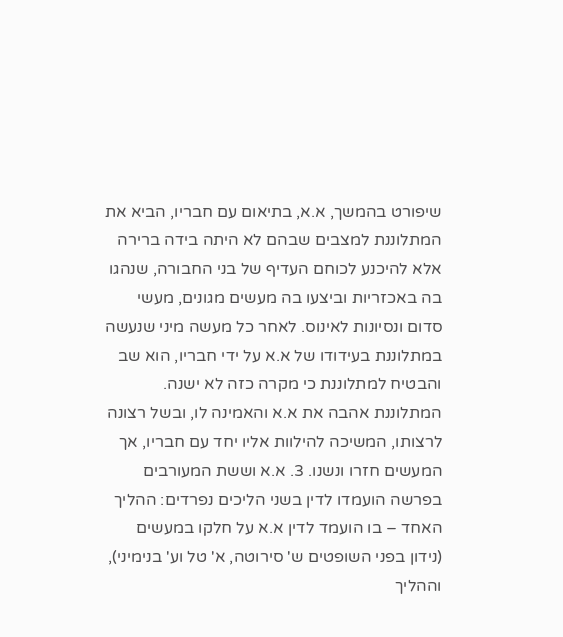שיפורט בהמשך, א.א, בתיאום עם חבריו, הביא את המתלוננת למצבים שבהם לא היתה בידה ברירה אלא להיכנע לכוחם העדיף של בני החבורה, שנהגו בה באכזריות וביצעו בה מעשים מגונים, מעשי סדום ונסיונות לאינוס. לאחר כל מעשה מיני שנעשה במתלוננת בעידודו של א.א על ידי חבריו, הוא שב והבטיח למתלוננת כי מקרה כזה לא ישנה. המתלוננת אהבה את א.א והאמינה לו, ובשל רצונה לרצותו, המשיכה להילוות אליו יחד עם חבריו, אך המעשים חזרו ונשנו. 3. א.א וששת המעורבים בפרשה הועמדו לדין בשני הליכים נפרדים: ההליך האחד – בו הועמד לדין א.א על חלקו במעשים (נידון בפני השופטים ש' סירוטה, א' טל וע' בנימיני), וההליך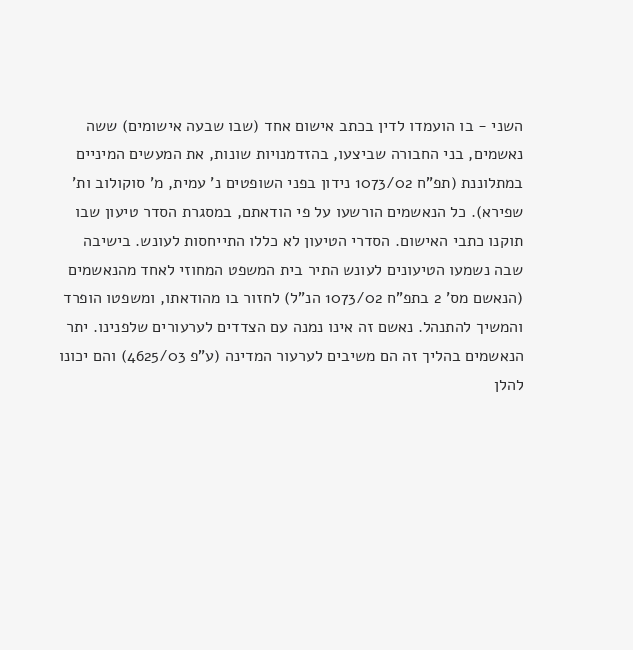השני - בו הועמדו לדין בכתב אישום אחד (שבו שבעה אישומים) ששה נאשמים, בני החבורה שביצעו, בהזדמנויות שונות, את המעשים המיניים במתלוננת (תפ"ח 1073/02 נידון בפני השופטים נ' עמית, מ' סוקולוב ות' שפירא). כל הנאשמים הורשעו על פי הודאתם, במסגרת הסדר טיעון שבו תוקנו כתבי האישום. הסדרי הטיעון לא כללו התייחסות לעונש. בישיבה שבה נשמעו הטיעונים לעונש התיר בית המשפט המחוזי לאחד מהנאשמים (הנאשם מס' 2 בתפ"ח 1073/02 הנ"ל) לחזור בו מהודאתו, ומשפטו הופרד והמשיך להתנהל. נאשם זה אינו נמנה עם הצדדים לערעורים שלפנינו. יתר הנאשמים בהליך זה הם משיבים לערעור המדינה (ע"פ 4625/03) והם יכונו להלן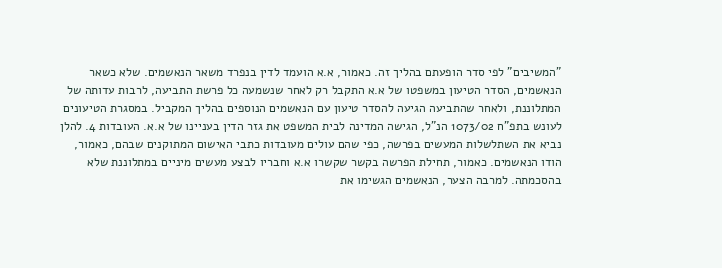"המשיבים" לפי סדר הופעתם בהליך זה. כאמור, א.א הועמד לדין בנפרד משאר הנאשמים. שלא כשאר הנאשמים, הסדר הטיעון במשפטו של א.א התקבל רק לאחר שנשמעה כל פרשת התביעה, לרבות עדותה של המתלוננת, ולאחר שהתביעה הגיעה להסדר טיעון עם הנאשמים הנוספים בהליך המקביל. במסגרת הטיעונים לעונש בתפ"ח 1073/02 הנ"ל, הגישה המדינה לבית המשפט את גזר הדין בעניינו של א.א. העובדות 4. להלן נביא את השתלשלות המעשים בפרשה, כפי שהם עולים מעובדות כתבי האישום המתוקנים שבהם, כאמור, הודו הנאשמים. כאמור, תחילת הפרשה בקשר שקשרו א.א וחבריו לבצע מעשים מיניים במתלוננת שלא בהסכמתה. למרבה הצער, הנאשמים הגשימו את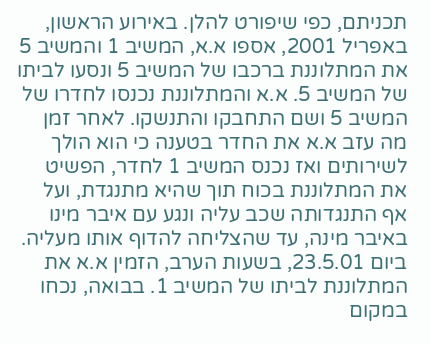תכניתם, כפי שיפורט להלן. באירוע הראשון, באפריל 2001, אספו א.א, המשיב 1 והמשיב 5 את המתלוננת ברכבו של המשיב 5 ונסעו לביתו של המשיב 5. א.א והמתלוננת נכנסו לחדרו של המשיב 5 ושם התחבקו והתנשקו. לאחר זמן מה עזב א.א את החדר בטענה כי הוא הולך לשירותים ואז נכנס המשיב 1 לחדר, הפשיט את המתלוננת בכוח תוך שהיא מתנגדת, ועל אף התנגדותה שכב עליה ונגע עם איבר מינו באיבר מינה, עד שהצליחה להדוף אותו מעליה. ביום 23.5.01, בשעות הערב, הזמין א.א את המתלוננת לביתו של המשיב 1. בבואה, נכחו במקום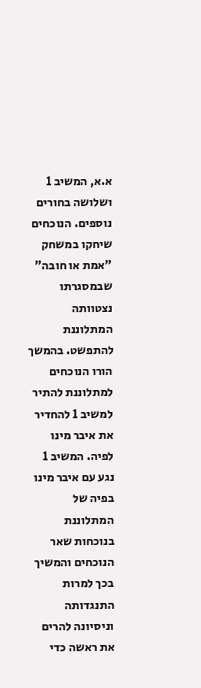א.א, המשיב 1 ושלושה בחורים נוספים. הנוכחים שיחקו במשחק "אמת או חובה" שבמסגרתו נצטוותה המתלוננת להתפשט. בהמשך הורו הנוכחים למתלוננת להתיר למשיב 1 להחדיר את איבר מינו לפיה. המשיב 1 נגע עם איבר מינו בפיה של המתלוננת בנוכחות שאר הנוכחים והמשיך בכך למרות התנגדותה וניסיונה להרים את ראשה כדי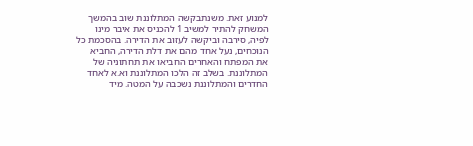למנוע זאת. משנתבקשה המתלוננת שוב בהמשך המשחק להתיר למשיב 1 להכניס את איבר מינו לפיה, סירבה וביקשה לעזוב את הדירה. בהסכמת כל הנוכחים, נעל אחד מהם את דלת הדירה, החביא את המפתח והאחרים החביאו את תחתוניה של המתלוננת. בשלב זה הלכו המתלוננת וא.א לאחד החדרים והמתלוננת נשכבה על המטה. מיד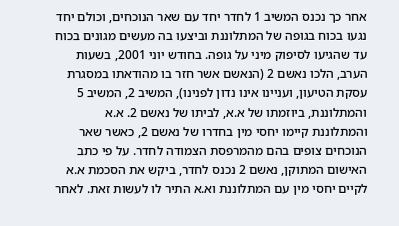אחר כך נכנס המשיב 1 לחדר יחד עם שאר הנוכחים, וכולם יחד נגעו בכוח בגופה של המתלוננת וביצעו בה מעשים מגונים בכוח עד שהגיעו לסיפוק מיני על גופה. בחודש יוני 2001, בשעות הערב, הלכו נאשם 2 (הנאשם אשר חזר בו מהודאתו במסגרת עסקת הטיעון, ועניינו אינו נדון לפנינו), המשיב 2, המשיב 5 והמתלוננת, ביוזמתו של א.א, לביתו של נאשם 2. א.א והמתלוננת קיימו יחסי מין בחדרו של נאשם 2, כאשר שאר הנוכחים צופים בהם מהמרפסת הצמודה לחדר. על פי כתב האישום המתוקן, נאשם 2 נכנס לחדר, ביקש את הסכמת א.א לקיים יחסי מין עם המתלוננת וא.א התיר לו לעשות זאת. לאחר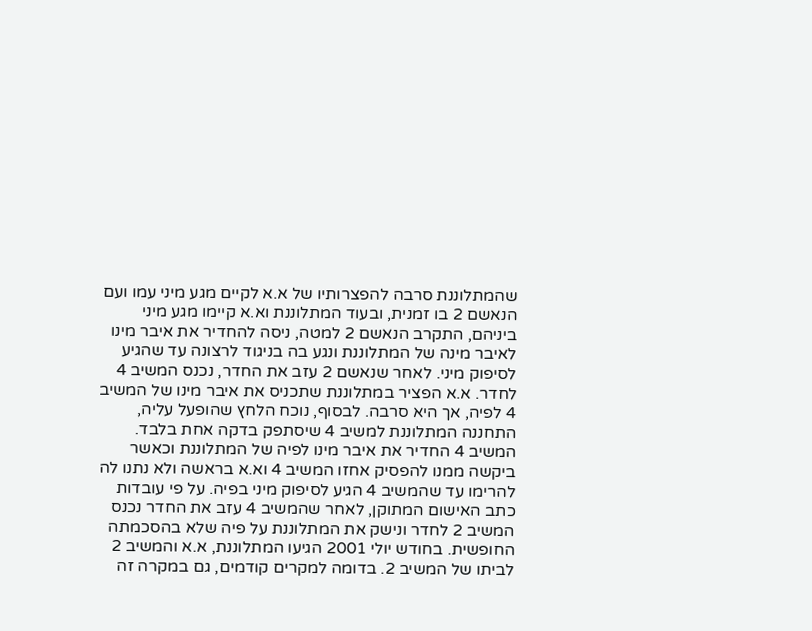שהמתלוננת סרבה להפצרותיו של א.א לקיים מגע מיני עמו ועם הנאשם 2 בו זמנית, ובעוד המתלוננת וא.א קיימו מגע מיני ביניהם, התקרב הנאשם 2 למטה, ניסה להחדיר את איבר מינו לאיבר מינה של המתלוננת ונגע בה בניגוד לרצונה עד שהגיע לסיפוק מיני. לאחר שנאשם 2 עזב את החדר, נכנס המשיב 4 לחדר. א.א הפציר במתלוננת שתכניס את איבר מינו של המשיב 4 לפיה, אך היא סרבה. לבסוף, נוכח הלחץ שהופעל עליה, התחננה המתלוננת למשיב 4 שיסתפק בדקה אחת בלבד. המשיב 4 החדיר את איבר מינו לפיה של המתלוננת וכאשר ביקשה ממנו להפסיק אחזו המשיב 4 וא.א בראשה ולא נתנו לה להרימו עד שהמשיב 4 הגיע לסיפוק מיני בפיה. על פי עובדות כתב האישום המתוקן, לאחר שהמשיב 4 עזב את החדר נכנס המשיב 2 לחדר ונישק את המתלוננת על פיה שלא בהסכמתה החופשית. בחודש יולי 2001 הגיעו המתלוננת, א.א והמשיב 2 לביתו של המשיב 2. בדומה למקרים קודמים, גם במקרה זה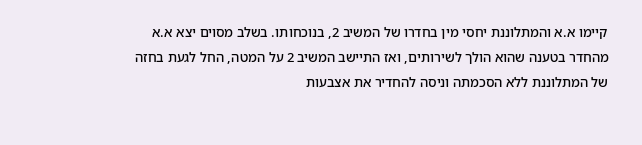קיימו א.א והמתלוננת יחסי מין בחדרו של המשיב 2, בנוכחותו. בשלב מסוים יצא א.א מהחדר בטענה שהוא הולך לשירותים, ואז התיישב המשיב 2 על המטה, החל לגעת בחזה של המתלוננת ללא הסכמתה וניסה להחדיר את אצבעות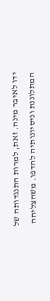ידו לאיבר מינה. זאת, למרות התנגדותה של המתלוננת וניסיונותיה להדפו. משהצליחה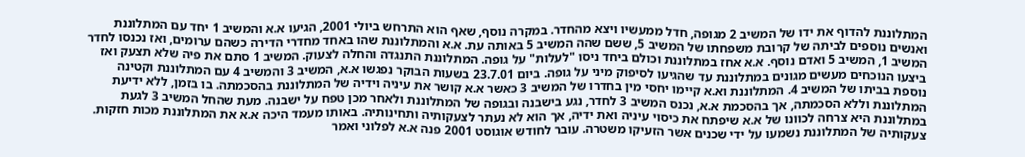המתלוננת להדוף את ידו של המשיב 2 מגופה, חדל ממעשיו ויצא מהחדר. במקרה נוסף, שאף הוא התרחש ביולי 2001, הגיעו א.א והמשיב 1 יחד עם המתלוננת ואנשים נוספים לביתה של קרובת משפחתו של המשיב 5, ששם שהה המשיב 5 באותה עת. א.א והמתלוננת שהו באחד מחדרי הדירה כשהם ערומים, ואז נכנסו לחדר המשיב 1, המשיב 5 ואדם נוסף. א.א אחז במתלוננת וכולם ביחד ניסו "לעלות" על גופה. המתלוננת התנגדה והחלה לצעוק. המשיב 1 סתם את פיה שלא תצעק ואז ביצעו הנוכחים מעשים מגונים במתלוננת עד שהגיעו לסיפוק מיני על גופה. ביום 23.7.01 בשעות הבוקר נפגשו א.א, המשיב 3 והמשיב 4 עם המתלוננת וקטינה נוספת בביתו של המשיב 4. המתלוננת וא.א קיימו יחסי מין בחדרו של המשיב 3 כאשר א.א קושר את עיניה וידיה של המתלוננת בהסכמתה. בו בזמן, ללא ידיעת המתלוננת וללא הסכמתה, אך בהסכמת א.א, נכנס המשיב 3 לחדר, נגע בישבנה ובגופה של המתלוננת ולאחר מכן טפח על ישבנה. מעת שהחל המשיב 3 לגעת במתלוננת היא צרחה לכוונו של א.א שיפתח את כיסוי עיניה ואת ידיה, אך הוא לא נעתר לצעקותיה ותחינותיה. באותו מעמד היכה א.א את המתלוננת מכות חזקות. צעקותיה של המתלוננת נשמעו על ידי שכנים אשר הזעיקו משטרה. עובר לחודש אוגוסט 2001 פנה א.א לפלוני ואמר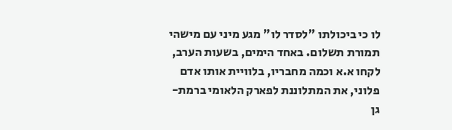לו כי ביכולתו "לסדר לו" מגע מיני עם מישהי תמורת תשלום. באחד הימים, בשעות הערב, לקחו א.א וכמה מחבריו, בלוויית אותו אדם פלוני, את המתלוננת לפארק הלאומי ברמת-גן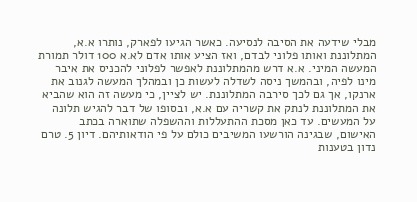מבלי שידעה את הסיבה לנסיעה. כאשר הגיעו לפארק, נותרו א.א, המתלוננת ואותו פלוני לבדם, ואז הציע אותו אדם לא.א 100 דולר תמורת המעשה המיני. א.א דרש מהמתלוננת לאפשר לפלוני להכניס את איבר מינו לפיה, ובהמשך ניסה לשדלה לעשות כן ובמהלך המעשה לגנוב את ארנקו, אך גם לכך סירבה המתלוננת. יש לציין, כי מעשה זה הוא שהביא את המתלוננת לנתק את קשריה עם א.א, ובסופו של דבר להגיש תלונה על המעשים. עד כאן מסכת ההתעללות וההשפלה שתוארה בכתב האישום, שבגינה הורשעו המשיבים כולם על פי הודאותיהם. דיון 5. טרם נדון בטענות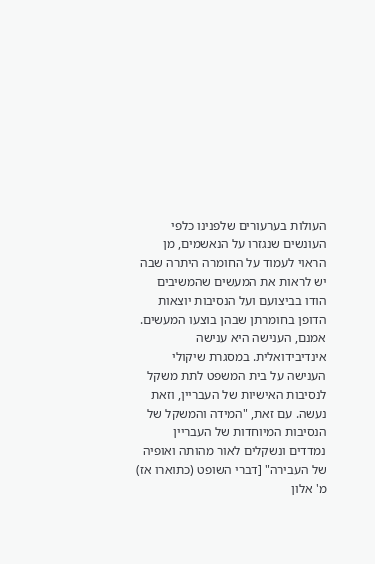העולות בערעורים שלפנינו כלפי העונשים שנגזרו על הנאשמים, מן הראוי לעמוד על החומרה היתרה שבה יש לראות את המעשים שהמשיבים הודו בביצועם ועל הנסיבות יוצאות הדופן בחומרתן שבהן בוצעו המעשים. אמנם, הענישה היא ענישה אינדיבידואלית. במסגרת שיקולי הענישה על בית המשפט לתת משקל לנסיבות האישיות של העבריין, וזאת נעשה. עם זאת, "המידה והמשקל של הנסיבות המיוחדות של העבריין נמדדים ונשקלים לאור מהותה ואופיה של העבירה" [דברי השופט (כתוארו אז) מ' אלון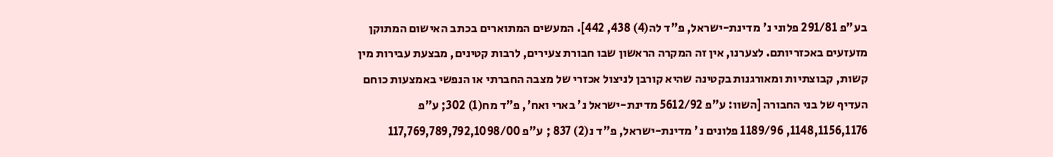בע"פ 291/81 פלוני נ' מדינת-ישראל, פ"ד לה(4) 438, 442]. המעשים המתוארים בכתב האישום המתוקן מזעזעים באכזריותם. לצערנו, אין זה המקרה הראשון שבו חבורת צעירים, לרבות קטינים, מבצעת עבירות מין קשות, קבוצתיות ומאורגנות בקטינה שהיא קורבן לניצול אכזרי של מצבה החברתי או הנפשי באמצעות כוחם העדיף של בני החבורה [השוו: ע"פ 5612/92 מדינת-ישראל נ' בארי ואח', פ"ד מח(1) 302; ע"פ 1148,1156,1176, 1189/96 פלונים נ' מדינת-ישראל, פ"ד נ(2) 837 ; ע"פ 117,769,789,792,1098/00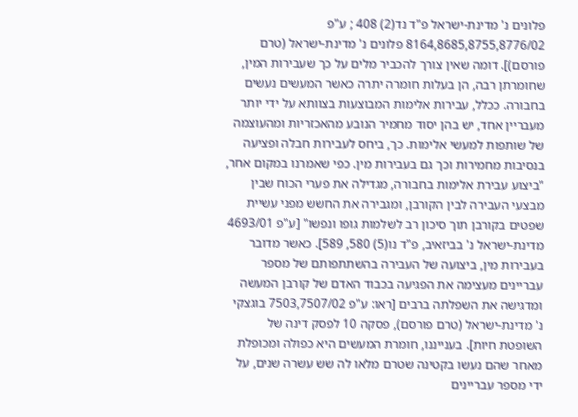פלונים נ' מדינת-ישראל פ"ד נד(2) 408 ; ע"פ 8164,8685,8755,8776/02 פלונים נ' מדינת-ישראל (טרם פורסם)]. דומה שאין צורך להכביר מלים על כך שעבירות המין, שחומרתן רבה, הן בעלות חומרה יתרה כאשר המעשים נעשים בחבורה. ככלל, עבירות אלימות המבוצעות בצוותא על ידי יותר מעבריין אחד, יש בהן יסוד מחמיר הנובע מהאכזריות ומהעוצמה של שותפות למעשי אלימות. כך, ביחס לעבירות חבלה ופציעה בנסיבות מחמירות וכך גם בעבירות מין. כפי שאמרנו במקום אחר, "ביצוע עבירת אלימות בחבורה, מגדילה את פערי הכוח שבין מבצעי העבירה לבין הקורבן, ומגבירה את החשש מפני עשיית שפטים בקורבן תוך סיכון רב לשלמות גופו ונפשו" [ע"פ 4693/01 מדינת-ישראל נ' בביזאיב, פ"ד נו(5) 580, 589]. כאשר מדובר בעבירות מין, ביצועה של העבירה בהשתתפותם של מספר עבריינים מעצימה את הפגיעה בכבוד האדם של קורבן המעשה ומדגישה את השפלתה ברבים [ראו: ע"פ 7503,7507/02 בוגצקי נ' מדינת-ישראל (טרם פורסם), פסקה 10 לפסק דינה של השופטת חיות]. בענייננו, חומרת המעשים היא כפולה ומכופלת מאחר שהם נעשו בקטינה שטרם מלאו לה שש עשרה שנים, על ידי מספר עבריינים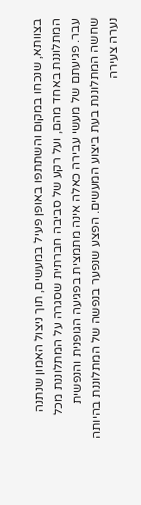בצוותא, שנכחו במקום והשתתפו באופן פעיל במעשים, תוך ניצול האמון שנתנה המתלוננת באחד מהם, ועל רקע של סביבה חברתית שסגרה על המתלוננת מכל עבר. פגיעתם של מעשי עבירה כאלה אינה מתמצית בפגיעה הגופנית והנפשית שחשה המתלוננת בעת ביצוע המעשים. הפצע שנפער בנפשה של המתלוננת בהיותה נערה צעירה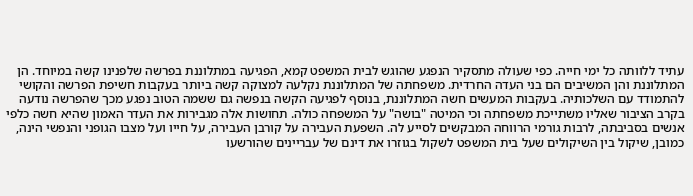עתיד ללוותה כל ימי חייה. כפי שעולה מתסקיר הנפגע שהוגש לבית המשפט קמא, הפגיעה במתלוננת בפרשה שלפנינו קשה במיוחד. הן המתלוננת והן המשיבים הם בני העדה החרדית. משפחתה של המתלוננת נקלעה למצוקה קשה ביותר בעקבות חשיפת הפרשה והקושי להתמודד עם השלכותיה. בעקבות המעשים חשה המתלוננת, בנוסף לפגיעה הקשה בנפשה גם ששמה הטוב נפגע מכך שהפרשה נודעה בקרב הציבור שאליו משתייכת משפחתה וכי המיטה "בושה" על המשפחה כולה. תחושות אלה מגבירות את העדר האמון שהיא חשה כלפי אנשים בסביבתה, לרבות גורמי הרווחה המבקשים לסייע לה. השפעת העבירה על קורבן העבירה, על חייו ועל מצבו הגופני והנפשי הינה, כמובן, שיקול בין השיקולים שעל בית המשפט לשקול בגוזרו את דינם של עבריינים שהורשעו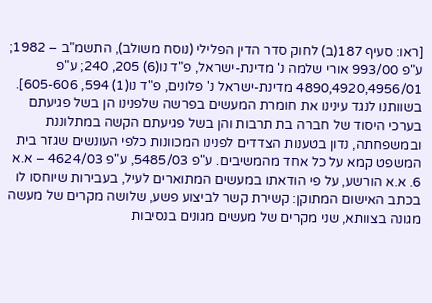[ראו: סעיף 187(ב) לחוק סדר הדין הפלילי (נוסח משולב), התשמ"ב – 1982; ע"פ 993/00 אורי שלמה נ' מדינת-ישראל, פ"ד נו(6) 205, 240; ע"פ 4890,4920,4956/01 מדינת-ישראל נ' פלונים, פ"ד נו(1) 594, 605-606]. בשוותנו לנגד עינינו את חומרת המעשים בפרשה שלפנינו הן בשל פגיעתם בערכי היסוד של חברה בת תרבות והן בשל פגיעתם הקשה במתלוננת ובמשפחתה, נדון בטענות הצדדים לפנינו המכוונות כלפי העונשים שגזר בית המשפט קמא על כל אחד מהמשיבים. ע"פ 5485/03, ע"פ 4624/03 – א.א 6. א.א הורשע, על פי הודאתו במעשים המתוארים לעיל, בעבירות שיוחסו לו בכתב האישום המתוקן: קשירת קשר לביצוע פשע, שלושה מקרים של מעשה מגונה בצוותא, שני מקרים של מעשים מגונים בנסיבות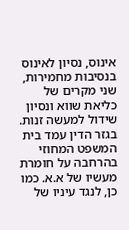אינוס, נסיון לאינוס בנסיבות מחמירות, שני מקרים של כליאת שווא ונסיון שידול למעשה זנות. בגזר הדין עמד בית המשפט המחוזי בהרחבה על חומרת מעשיו של א.א. כמו כן, לנגד עיניו של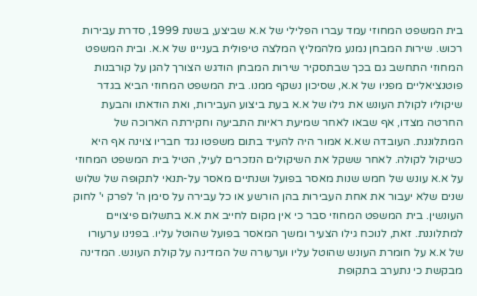בית המשפט המחוזי עמד עברו הפלילי של א.א שביצע, בשנת 1999, סדרת עבירות רכוש. שירות המבחן נמנע מלהמליץ המלצה טיפולית בעניינו של א.א. ובית המשפט המחוזי התחשב גם בכך שבתסקיר שירות המבחן הודגש הצורך להגן על קורבנות פוטנציאליים מפניו של א.א, שסיכון נשקף ממנו. בית המשפט המחוזי הביא בגדר שיקוליו לקולת העונש את גילו של א.א בעת ביצוע העבירות, ואת הודאתו והבעת החרטה מצדו, אף שבאו לאחר שמיעת ראיות התביעה וחקירתה הארוכה של המתלוננת. העובדה שא.א אמור היה להעיד בתום משפטו נגד חבריו צוינה אף היא כשיקול לקולה. לאחר ששקל את השיקולים הנזכרים לעיל, הטיל בית המשפט המחוזי על א.א עונש של חמש שנות מאסר בפועל ושנתיים מאסר על-תנאי לתקופה של שלוש שנים שלא יעבור את אחת העבירות בהן הורשע או כל עבירה על סימן ה' לפרק י' לחוק העונשין. בית המשפט המחוזי סבר כי אין מקום לחייב את א.א בתשלום פיצויים למתלוננת. זאת, לנוכח גילו הצעיר ומשך המאסר בפועל שהוטל עליו. בפנינו ערעורו של א.א על חומרת העונש שהוטל עליו וערעורה של המדינה על קולת העונש. המדינה מבקשת כי נתערב בתקופת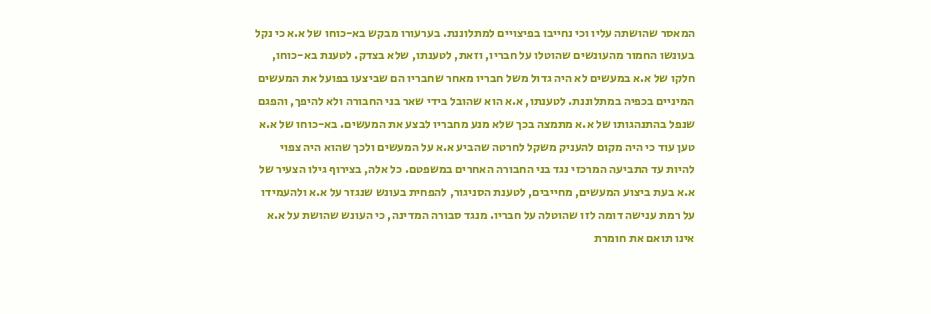המאסר שהושתה עליו וכי נחייבו בפיצויים למתלוננת. בערעורו מבקש בא-כוחו של א.א כי נקל בעונשו החמור מהעונשים שהוטלו על חבריו, וזאת, לטענתו, שלא בצדק. לטענת בא-כוחו, חלקו של א.א במעשים לא היה גדול משל חבריו מאחר שחבריו הם שביצעו בפועל את המעשים המיניים בכפיה במתלוננת. לטענתו, א.א הוא שהובל בידי שאר בני החבורה ולא להיפך, והפגם שנפל בהתנהגותו של א.א מתמצה בכך שלא מנע מחבריו לבצע את המעשים. בא-כוחו של א.א טען עוד כי היה מקום להעניק משקל לחרטה שהביע א.א על המעשים ולכך שהוא היה צפוי להיות עד התביעה המרכזי נגד בני החבורה האחרים במשפטם. כל אלה, בצירוף גילו הצעיר של א.א בעת ביצוע המעשים, מחייבים, לטענת הסניגור, להפחית בעונש שנגזר על א.א ולהעמידו על רמת ענישה דומה לזו שהוטלה על חבריו. מנגד סבורה המדינה, כי העונש שהושת על א.א אינו תואם את חומרת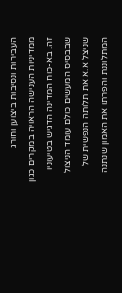העבירות ונסיבות ביצוען וחורג ממדיניות הענישה הראויה במקרים כגון זה. בא-כוח המדינה הדגיש בטיעוניו שבבסיס המעשים כולם עומד הניצול שניצל א.א את תלותה הנפשית של המתלוננת והפרתו את האמון שנתנה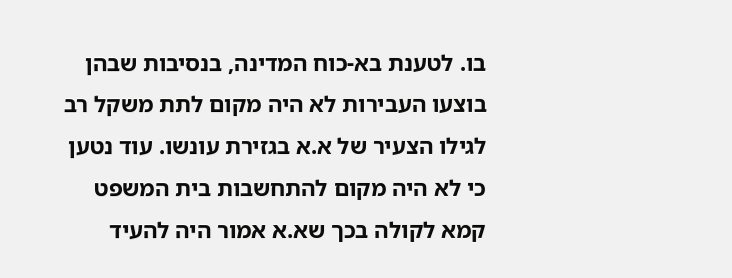בו. לטענת בא-כוח המדינה, בנסיבות שבהן בוצעו העבירות לא היה מקום לתת משקל רב לגילו הצעיר של א.א בגזירת עונשו. עוד נטען כי לא היה מקום להתחשבות בית המשפט קמא לקולה בכך שא.א אמור היה להעיד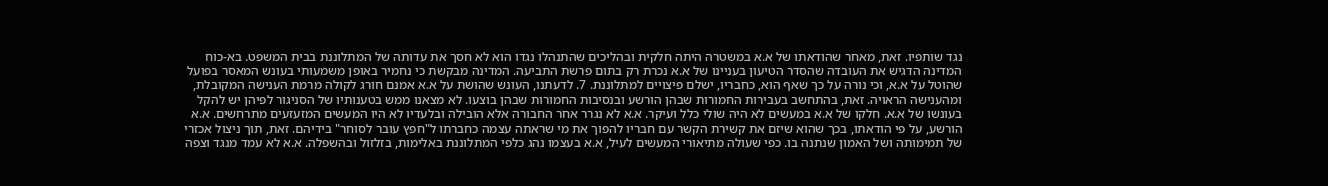נגד שותפיו. זאת, מאחר שהודאתו של א.א במשטרה היתה חלקית ובהליכים שהתנהלו נגדו הוא לא חסך את עדותה של המתלוננת בבית המשפט. בא-כוח המדינה הדגיש את העובדה שהסדר הטיעון בעניינו של א.א נכרת רק בתום פרשת התביעה. המדינה מבקשת כי נחמיר באופן משמעותי בעונש המאסר בפועל שהוטל על א.א, וכי נורה על כך שאף הוא, כחבריו, ישלם פיצויים למתלוננת. 7. לדעתנו, העונש שהושת על א.א אמנם חורג לקולה מרמת הענישה המקובלת, ומהענישה הראויה. זאת, בהתחשב בעבירות החמורות שבהן הורשע ובנסיבות החמורות שבהן בוצעו. לא מצאנו ממש בטענותיו של הסניגור לפיהן יש להקל בעונשו של א.א. חלקו של א.א במעשים לא היה שולי כלל ועיקר. א.א לא נגרר אחר החבורה אלא הובילה ובלעדיו לא היו המעשים המזעזעים מתרחשים. א.א הורשע, על פי הודאתו, בכך שהוא שיזם את קשירת הקשר עם חבריו להפוך את מי שראתה עצמה כחברתו ל"חפץ עובר לסוחר" בידיהם. זאת, תוך ניצול אכזרי של תמימותה ושל האמון שנתנה בו. כפי שעולה מתיאורי המעשים לעיל, א.א בעצמו נהג כלפי המתלוננת באלימות, בזלזול ובהשפלה. א.א לא עמד מנגד וצפה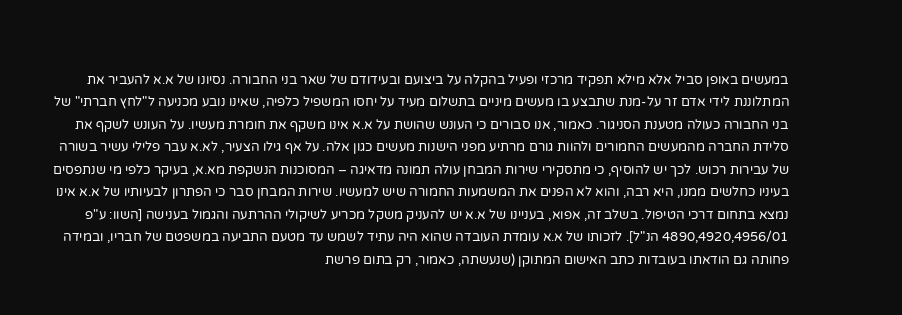במעשים באופן סביל אלא מילא תפקיד מרכזי ופעיל בהקלה על ביצועם ובעידודם של שאר בני החבורה. נסיונו של א.א להעביר את המתלוננת לידי אדם זר על-מנת שתבצע בו מעשים מיניים בתשלום מעיד על יחסו המשפיל כלפיה, שאינו נובע מכניעה ל"לחץ חברתי" של בני החבורה כעולה מטענת הסניגור. כאמור, אנו סבורים כי העונש שהושת על א.א אינו משקף את חומרת מעשיו. על העונש לשקף את סלידת החברה מהמעשים החמורים ולהוות גורם מרתיע מפני הישנות מעשים כגון אלה. על אף גילו הצעיר, לא.א עבר פלילי עשיר בשורה של עבירות רכוש. לכך יש להוסיף, כי מתסקירי שירות המבחן עולה תמונה מדאיגה – המסוכנות הנשקפת מא.א, בעיקר כלפי מי שנתפסים בעיניו כחלשים ממנו, היא רבה, והוא לא הפנים את המשמעות החמורה שיש למעשיו. שירות המבחן סבר כי הפתרון לבעיותיו של א.א אינו נמצא בתחום דרכי הטיפול. בשלב זה, אפוא, בעניינו של א.א יש להעניק משקל מכריע לשיקולי ההרתעה והגמול בענישה [השוו: ע"פ 4890,4920,4956/01 הנ"ל]. לזכותו של א.א עומדת העובדה שהוא היה עתיד לשמש עד מטעם התביעה במשפטם של חבריו, ובמידה פחותה גם הודאתו בעובדות כתב האישום המתוקן (שנעשתה, כאמור, רק בתום פרשת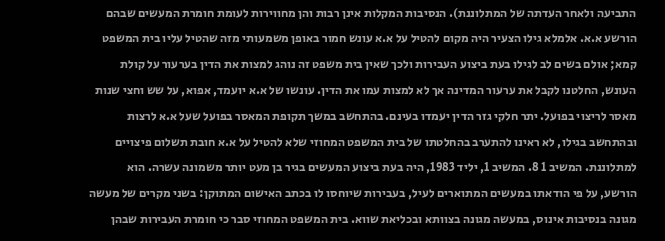התביעה ולאחר העדתה של המתלוננת). הנסיבות המקלות אינן רבות והן מחווירות לעומת חומרת המעשים שבהם הורשע א.א. אלמלא גילו הצעיר היה מקום להטיל על א.א עונש חמור באופן משמעותי מזה שהטיל עליו בית המשפט קמא; אולם בשים לב לגילו בעת ביצוע העבירות ולכך שאין בית משפט זה נוהג למצות את הדין בערעור על קולת העונש, החלטנו לקבל את ערעור המדינה אך לא למצות עמו את הדין. עונשו של א.א יועמד, אפוא, על שש וחצי שנות מאסר לריצוי בפועל. יתר חלקי גזר הדין יעמדו בעינם. בהתחשב במשך תקופת המאסר בפועל שעל א.א לרצות ובהתחשב בגילו, לא ראינו להתערב בהחלטתו של בית המשפט המחוזי שלא להטיל על א.א חובת תשלום פיצויים למתלוננת. המשיב 1 8. המשיב 1, יליד 1983, היה בעת ביצוע המעשים בגיר בן מעט יותר משמונה עשרה. הוא הורשע, על פי הודאתו במעשים המתוארים לעיל, בעבירות שיוחסו לו בכתב האישום המתוקן: בשני מקרים של מעשה מגונה בנסיבות אינוס, במעשה מגונה בצוותא ובכליאת שווא. בית המשפט המחוזי סבר כי חומרת העבירות שבהן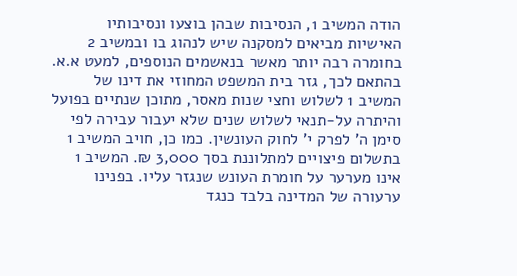הודה המשיב 1, הנסיבות שבהן בוצעו ונסיבותיו האישיות מביאים למסקנה שיש לנהוג בו ובמשיב 2 בחומרה רבה יותר מאשר בנאשמים הנוספים, למעט א.א. בהתאם לכך, גזר בית המשפט המחוזי את דינו של המשיב 1 לשלוש וחצי שנות מאסר, מתוכן שנתיים בפועל והיתרה על-תנאי לשלוש שנים שלא יעבור עבירה לפי סימן ה' לפרק י' לחוק העונשין. כמו כן, חויב המשיב 1 בתשלום פיצויים למתלוננת בסך 3,000 ₪. המשיב 1 אינו מערער על חומרת העונש שנגזר עליו. בפנינו ערעורה של המדינה בלבד כנגד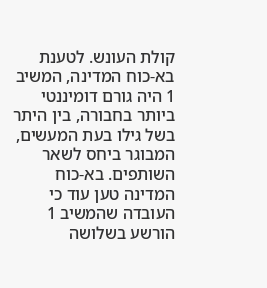קולת העונש. לטענת בא-כוח המדינה, המשיב 1 היה גורם דומיננטי ביותר בחבורה, בין היתר בשל גילו בעת המעשים, המבוגר ביחס לשאר השותפים. בא-כוח המדינה טען עוד כי העובדה שהמשיב 1 הורשע בשלושה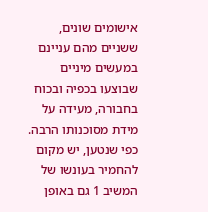אישומים שונים, ששניים מהם עניינם במעשים מיניים שבוצעו בכפיה ובכוח בחבורה, מעידה על מידת מסוכנותו הרבה. כפי שנטען, יש מקום להחמיר בעונשו של המשיב 1 גם באופן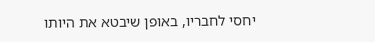יחסי לחבריו, באופן שיבטא את היותו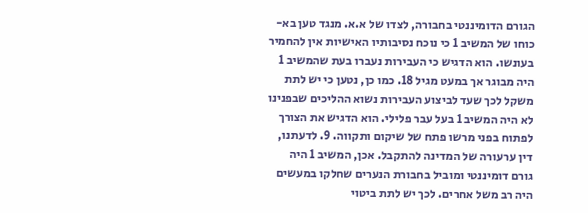הגורם הדומיננטי בחבורה, לצדו של א.א. מנגד טען בא-כוחו של המשיב 1 כי נוכח נסיבותיו האישיות אין להחמיר בעונשו. הוא הדגיש כי העבירות נעברו בעת שהמשיב 1 היה מבוגר אך במעט מגיל 18. כמו כן, נטען כי יש לתת משקל לכך שעד לביצוע העבירות נשוא ההליכים שבפנינו לא היה המשיב 1 בעל עבר פלילי. הוא הדגיש את הצורך לפתוח בפני מרשו פתח של שיקום ותקווה. 9. לדעתנו, דין ערעורה של המדינה להתקבל. אכן, המשיב 1 היה גורם דומיננטי ומוביל בחבורת הנערים שחלקו במעשים היה רב משל אחרים. לכך יש לתת ביטוי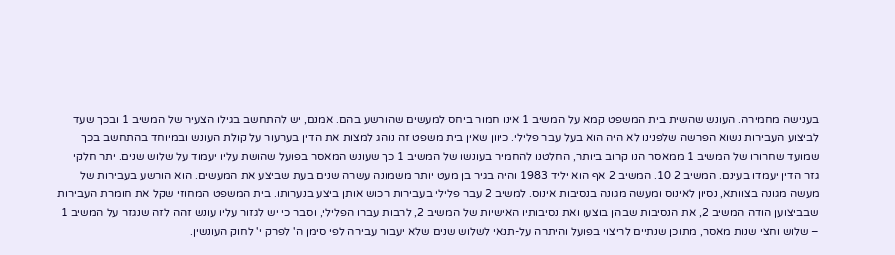בענישה מחמירה. העונש שהשית בית המשפט קמא על המשיב 1 אינו חמור ביחס למעשים שהורשע בהם. אמנם, יש להתחשב בגילו הצעיר של המשיב 1 ובכך שעד לביצוע העבירות נשוא הפרשה שלפנינו לא היה הוא בעל עבר פלילי. כיוון שאין בית משפט זה נוהג למצות את הדין בערעור על קולת העונש ובמיוחד בהתחשב בכך שמועד שחרורו של המשיב 1 ממאסר הנו קרוב ביותר, החלטנו להחמיר בעונשו של המשיב 1 כך שעונש המאסר בפועל שהושת עליו יעמוד על שלוש שנים. יתר חלקי גזר הדין יעמדו בעינם. המשיב 2 10. המשיב 2 אף הוא יליד 1983 והיה בגיר בן מעט יותר משמונה עשרה שנים בעת שביצע את המעשים. הוא הורשע בעבירות של מעשה מגונה בצוותא, נסיון לאינוס ומעשה מגונה בנסיבות אינוס. למשיב 2 עבר פלילי בעבירות רכוש אותן ביצע בנערותו. בית המשפט המחוזי שקל את חומרת העבירות שבביצוען הודה המשיב 2, את הנסיבות שבהן בוצעו ואת נסיבותיו האישיות של המשיב 2, לרבות עברו הפלילי, וסבר כי יש לגזור עליו עונש זהה לזה שנגזר על המשיב 1 – שלוש וחצי שנות מאסר, מתוכן שנתיים לריצוי בפועל והיתרה על-תנאי לשלוש שנים שלא יעבור עבירה לפי סימן ה' לפרק י' לחוק העונשין.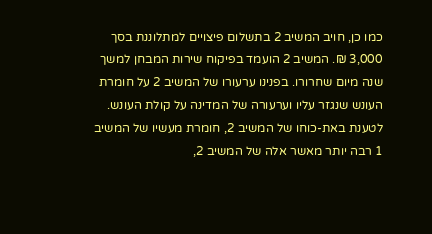כמו כן, חויב המשיב 2 בתשלום פיצויים למתלוננת בסך 3,000 ₪. המשיב 2 הועמד בפיקוח שירות המבחן למשך שנה מיום שחרורו. בפנינו ערעורו של המשיב 2 על חומרת העונש שנגזר עליו וערעורה של המדינה על קולת העונש. לטענת באת-כוחו של המשיב 2, חומרת מעשיו של המשיב 1 רבה יותר מאשר אלה של המשיב 2,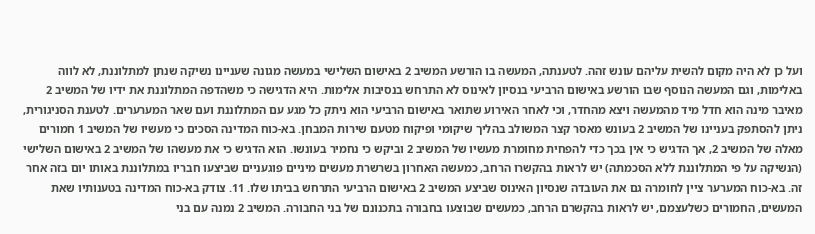ועל כן לא היה מקום להשית עליהם עונש זהה. לטענתה, המעשה בו הורשע המשיב 2 באישום השלישי במעשה מגונה שעניינו נשיקה שנתן למתלוננת, לא לווה באלימות, וגם המעשה הנוסף שבו הורשע באישום הרביעי בנסיון לאינוס לא התרחש בנסיבות אלימות. היא הדגישה כי משהדפה המתלוננת את ידיו של המשיב 2 מאיבר מינה הוא חדל מיד מהמעשה ויצא מהחדר, וכי לאחר האירוע שתואר באישום הרביעי הוא ניתק כל מגע עם המתלוננת ועם שאר המערערים. לטענת הסניגורית, ניתן להסתפק בעניינו של המשיב 2 בעונש מאסר קצר המשולב בהליך שיקומי ופיקוח מטעם שירות המבחן. בא-כוח המדינה הסכים כי מעשיו של המשיב 1 חמורים מאלה של המשיב 2, אך הדגיש כי אין בכך כדי להפחית מחומרת מעשיו של המשיב 2 וביקש כי נחמיר בעונשו. הוא הדגיש כי את מעשהו של המשיב 2 באישום השלישי (הנשיקה על פי המתלוננת ללא הסכמתה) יש לראות בהקשרו הרחב, כמעשה האחרון בשרשרת מעשים מיניים פוגעניים שביצעו חבריו במתלוננת באותו יום בזה אחר זה. בא-כוח המערער ציין לחומרה גם את העובדה שנסיון האינוס שביצע המשיב 2 באישום הרביעי התרחש בביתו שלו. 11. צודק בא-כוח המדינה בטענותיו שאת המעשים, החמורים כשלעצמם, יש לראות בהקשרם הרחב, כמעשים שבוצעו בחבורה בתכנונם של בני החבורה. המשיב 2 נמנה עם בני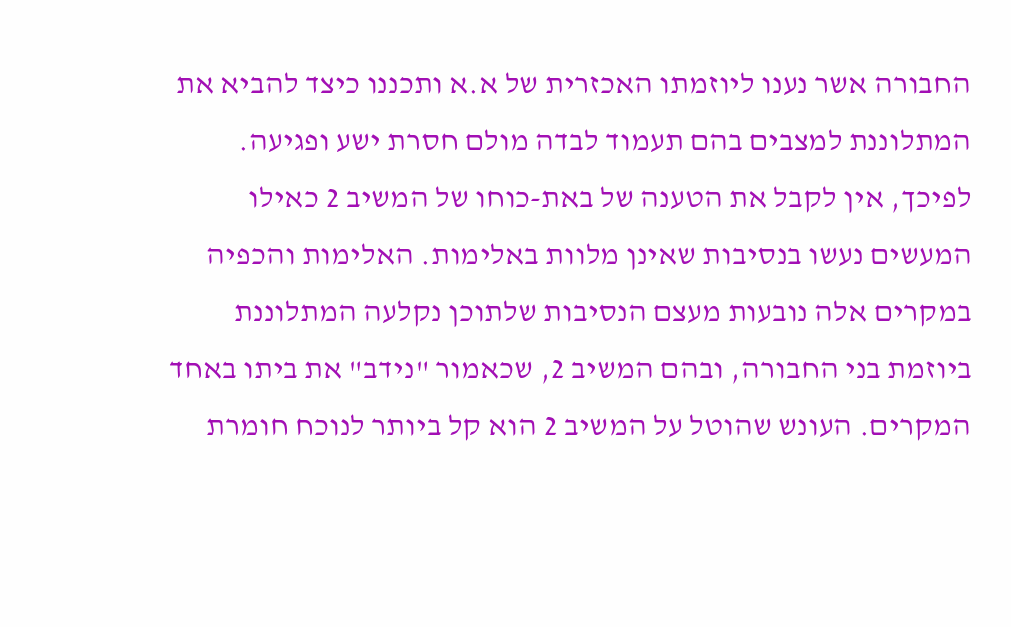החבורה אשר נענו ליוזמתו האכזרית של א.א ותכננו כיצד להביא את המתלוננת למצבים בהם תעמוד לבדה מולם חסרת ישע ופגיעה. לפיכך, אין לקבל את הטענה של באת-כוחו של המשיב 2 כאילו המעשים נעשו בנסיבות שאינן מלוות באלימות. האלימות והכפיה במקרים אלה נובעות מעצם הנסיבות שלתוכן נקלעה המתלוננת ביוזמת בני החבורה, ובהם המשיב 2, שכאמור "נידב" את ביתו באחד המקרים. העונש שהוטל על המשיב 2 הוא קל ביותר לנוכח חומרת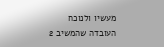מעשיו ולנוכח העובדה שהמשיב 2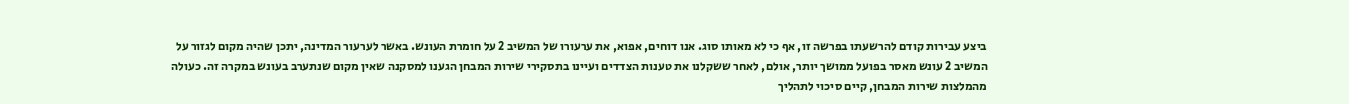ביצע עבירות קודם להרשעתו בפרשה זו, אף כי לא מאותו סוג. אנו דוחים, אפוא, את ערעורו של המשיב 2 על חומרת העונש. באשר לערעור המדינה, יתכן שהיה מקום לגזור על המשיב 2 עונש מאסר בפועל ממושך יותר, אולם, לאחר ששקלנו את טענות הצדדים ועיינו בתסקירי שירות המבחן הגענו למסקנה שאין מקום שנתערב בעונש במקרה זה. כעולה מהמלצות שירות המבחן, קיים סיכוי לתהליך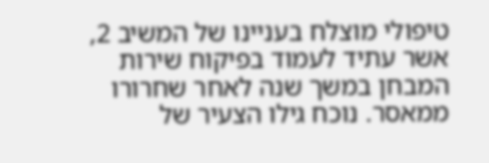טיפולי מוצלח בעניינו של המשיב 2, אשר עתיד לעמוד בפיקוח שירות המבחן במשך שנה לאחר שחרורו ממאסר. נוכח גילו הצעיר של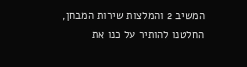המשיב 2 והמלצות שירות המבחן, החלטנו להותיר על כנו את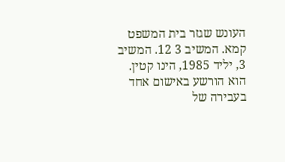העונש שגזר בית המשפט קמא. המשיב 3 12. המשיב 3, יליד 1985, הינו קטין. הוא הורשע באישום אחד בעבירה של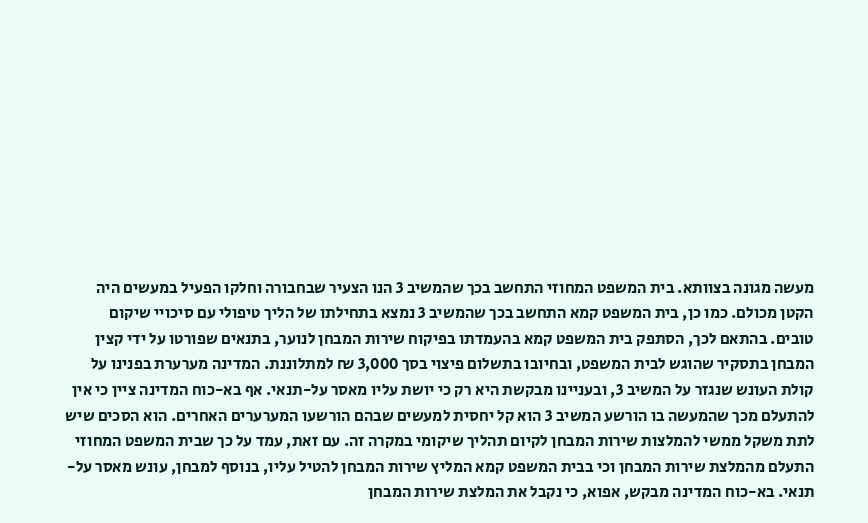מעשה מגונה בצוותא. בית המשפט המחוזי התחשב בכך שהמשיב 3 הנו הצעיר שבחבורה וחלקו הפעיל במעשים היה הקטן מכולם. כמו כן, בית המשפט קמא התחשב בכך שהמשיב 3 נמצא בתחילתו של הליך טיפולי עם סיכויי שיקום טובים. בהתאם לכך, הסתפק בית המשפט קמא בהעמדתו בפיקוח שירות המבחן לנוער, בתנאים שפורטו על ידי קצין המבחן בתסקיר שהוגש לבית המשפט, ובחיובו בתשלום פיצוי בסך 3,000 ₪ למתלוננת. המדינה מערערת בפנינו על קולת העונש שנגזר על המשיב 3, ובעניינו מבקשת היא רק כי יושת עליו מאסר על-תנאי. אף בא-כוח המדינה ציין כי אין להתעלם מכך שהמעשה בו הורשע המשיב 3 הוא קל יחסית למעשים שבהם הורשעו המערערים האחרים. הוא הסכים שיש לתת משקל ממשי להמלצות שירות המבחן לקיום תהליך שיקומי במקרה זה. עם זאת, עמד על כך שבית המשפט המחוזי התעלם מהמלצת שירות המבחן וכי בבית המשפט קמא המליץ שירות המבחן להטיל עליו, בנוסף למבחן, עונש מאסר על-תנאי. בא-כוח המדינה מבקש, אפוא, כי נקבל את המלצת שירות המבחן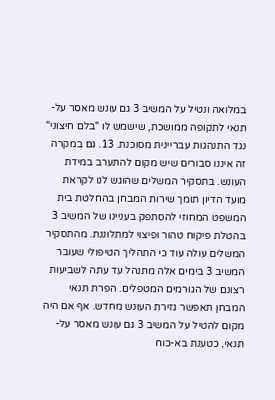במלואה ונטיל על המשיב 3 גם עונש מאסר על-תנאי לתקופה ממושכת, שישמש לו "בלם חיצוני" נגד התנהגות עבריינית מסוכנת. 13. גם במקרה זה איננו סבורים שיש מקום להתערב במידת העונש. בתסקיר המשלים שהוגש לנו לקראת מועד הדיון תומך שירות המבחן בהחלטת בית המשפט המחוזי להסתפק בעניינו של המשיב 3 בהטלת פיקוח טהור ופיצוי למתלוננת. מהתסקיר המשלים עולה עוד כי התהליך הטיפולי שעובר המשיב 3 בימים אלה מתנהל עד עתה לשביעות רצונם של הגורמים המטפלים. הפרת תנאי המבחן תאפשר גזירת העונש מחדש. אף אם היה מקום להטיל על המשיב 3 גם עונש מאסר על-תנאי, כטענת בא-כוח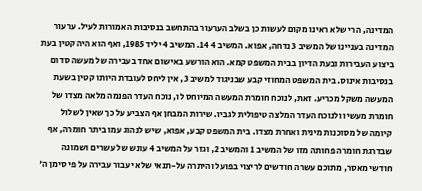המדינה, הרי שלא ראינו מקום לעשות כן בשלב הערעור בהתחשב בנסיבות האמורות לעיל. ערעור המדינה בעניינו של המשיב 3 נדחה, אפוא. המשיב 4 14. המשיב 4 יליד 1985, ואף הוא היה קטין בעת ביצוע העבירות ובעת הדיון בבית המשפט קמא. הוא הורשע באישום אחד בעבירה של מעשה סדום בנסיבות אינוס. בית המשפט המחוזי קבע שבניגוד למשיב 3, אין ליחס לעובדת היותו קטין בשעת המעשה משקל מכריע. זאת, לנוכח חומרת המעשה המיוחס לו, נוכח העדר הפנמה מלאה מצדו של חומרת מעשיו ולנוכח העדר המלצה טיפולית לגביו. שירות המבחן אף הצביע על כך שאין לשלול קיומה של מסוכנות מינית ואחרת מצדו. בית המשפט קבע, אפוא, שיש לנהוג עמו ביתר חומרה, אף שבדרגת חומרה פחותה מזו של המשיב 1 והמשיב 2, וגזר על המשיב 4 עונש של עשרים ושמונה חודשי מאסר, מתוכם עשרה חודשים לריצוי בפועל והיתרה על-תנאי שלא יעבור עבירה על פי סימן ה'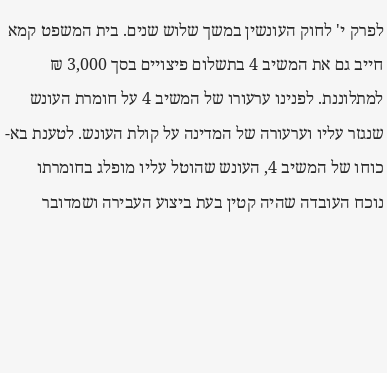לפרק י' לחוק העונשין במשך שלוש שנים. בית המשפט קמא חייב גם את המשיב 4 בתשלום פיצויים בסך 3,000 ₪ למתלוננת. לפנינו ערעורו של המשיב 4 על חומרת העונש שנגזר עליו וערעורה של המדינה על קולת העונש. לטענת בא-כוחו של המשיב 4, העונש שהוטל עליו מופלג בחומרתו נוכח העובדה שהיה קטין בעת ביצוע העבירה ושמדובר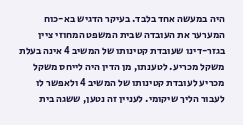היה במעשה אחד בלבד. בעיקר הדגיש בא-כוח המערער את העובדה שבית המשפט המחוזי ציין בגזר-דינו שעובדת קטינותו של המשיב 4 אינה בעלת משקל מכריע. לטענתו, מן הדין היה לייחס משקל מכריע לעובדת קטינותו של המשיב 4 ולאפשר לו לעבור הליך שיקומי. לעניין זה נטען, ששגה בית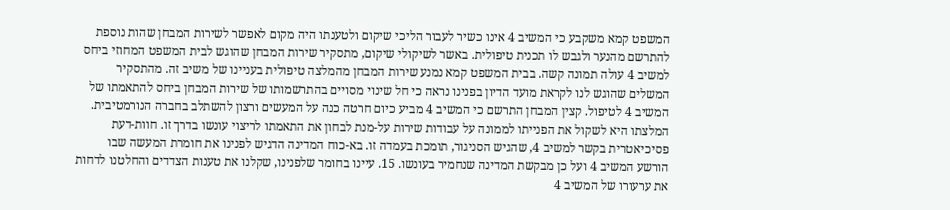המשפט קמא משקבע כי המשיב 4 אינו כשיר לעבור הליכי שיקום ולטענתו היה מקום לאפשר לשירות המבחן שהות נוספת להתרשם מהנער ולגבש לו תכנית טיפולית. באשר לשיקולי שיקום, מתסקיר שירות המבחן שהוגש לבית המשפט המחוזי ביחס למשיב 4 עולה תמונה קשה. בבית המשפט קמא נמנע שירות המבחן מהמלצה טיפולית בעניינו של משיב זה. מהתסקיר המשלים שהוגש לנו לקראת מועד הדיון בפנינו נראה כי חל שינוי מסויים בהתרשמותו של שירות המבחן ביחס להתאמתו של המשיב 4 לטיפול. קצין המבחן התרשם כי המשיב 4 מביע כיום חרטה כנה על המעשים ורצון להשתלב בחברה הנורמטיבית. המלצתו היא לשקול את הפנייתו לממונה על עבודות שירות על-מנת לבחון את התאמתו לריצוי עונשו בדרך זו. חוות-דעת פסיכיאטרית בקשר למשיב 4, שהגיש הסניגור, תומכת בעמדה זו. בא-כוח המדינה הדגיש לפנינו את חומרת המעשה שבו הורשע המשיב 4 ועל כן מבקשת המדינה שנחמיר בעונשו. 15. עיינו בחומר שלפנינו, שקלנו את טענות הצדדים והחלטנו לדחות את ערעורו של המשיב 4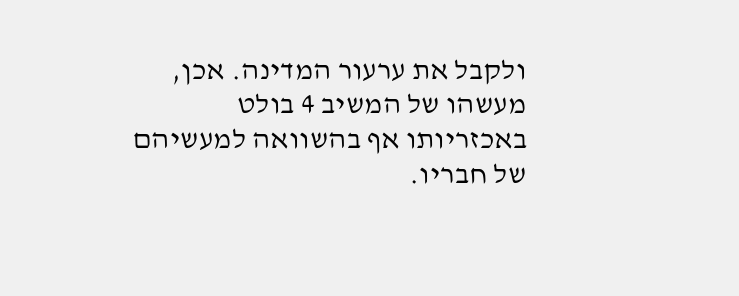ולקבל את ערעור המדינה. אכן, מעשהו של המשיב 4 בולט באכזריותו אף בהשוואה למעשיהם של חבריו.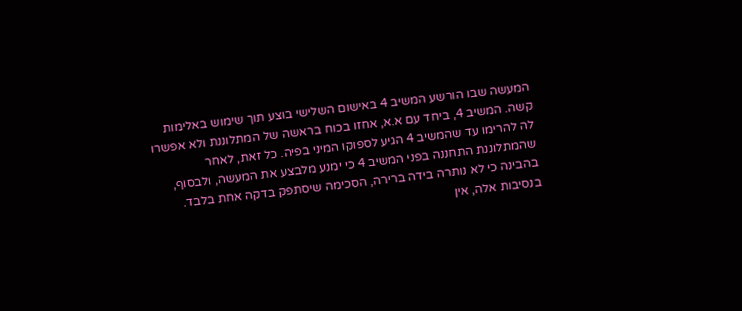המעשה שבו הורשע המשיב 4 באישום השלישי בוצע תוך שימוש באלימות קשה. המשיב 4, ביחד עם א.א, אחזו בכוח בראשה של המתלוננת ולא אפשרו לה להרימו עד שהמשיב 4 הגיע לספוקו המיני בפיה. כל זאת, לאחר שהמתלוננת התחננה בפני המשיב 4 כי ימנע מלבצע את המעשה, ולבסוף, בהבינה כי לא נותרה בידה ברירה, הסכימה שיסתפק בדקה אחת בלבד. בנסיבות אלה, אין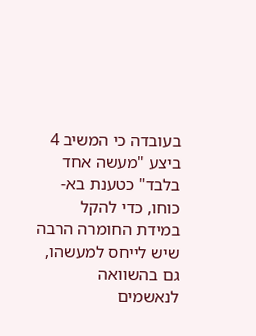בעובדה כי המשיב 4 ביצע "מעשה אחד בלבד" כטענת בא-כוחו, כדי להקל במידת החומרה הרבה שיש לייחס למעשהו, גם בהשוואה לנאשמים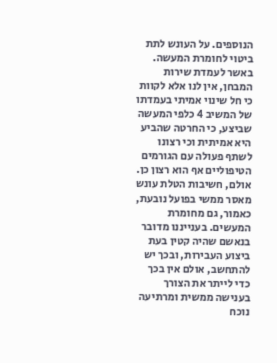הנוספים. על העונש לתת ביטוי לחומרת המעשה. באשר לעמדת שירות המבחן, אין לנו אלא לקוות כי חל שינוי אמיתי בעמדתו של המשיב 4 כלפי המעשה שביצע, כי החרטה שהביע היא אמיתית וכי רצונו לשתף פעולה עם הגורמים הטיפוליים אף הוא רצון כן. אולם, חשיבות הטלת עונש מאסר ממשי בפועל נובעת, כאמור, גם מחומרת המעשים. בענייננו מדובר בנאשם שהיה קטין בעת ביצוע העבירות, ובכך יש להתחשב, אולם אין בכך כדי לייתר את הצורך בענישה ממשית ומרתיעה נוכח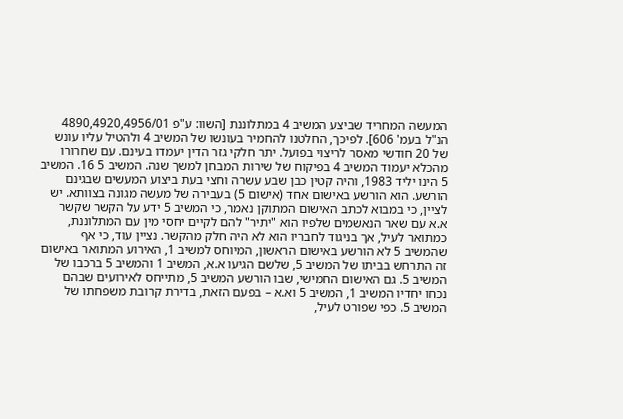המעשה המחריד שביצע המשיב 4 במתלוננת [השוו: ע"פ 4890,4920,4956/01 הנ"ל בעמ' 606]. לפיכך, החלטנו להחמיר בעונשו של המשיב 4 ולהטיל עליו עונש של 20 חודשי מאסר לריצוי בפועל. יתר חלקי גזר הדין יעמדו בעינם. עם שחרורו מהכלא יעמוד המשיב 4 בפיקוח של שירות המבחן למשך שנה. המשיב 5 16. המשיב 5 הינו יליד 1983, והיה קטין כבן שבע עשרה וחצי בעת ביצוע המעשים שבגינם הורשע. הוא הורשע באישום אחד (אישום 5) בעבירה של מעשה מגונה בצוותא. יש לציין, כי במבוא לכתב האישום המתוקן נאמר, כי המשיב 5 ידע על הקשר שקשר א.א עם שאר הנאשמים שלפיו הוא "יתיר" להם לקיים יחסי מין עם המתלוננת, כמתואר לעיל, אך בניגוד לחבריו הוא לא היה חלק מהקשר. נציין עוד, כי אף שהמשיב 5 לא הורשע באישום הראשון, המיוחס למשיב 1, האירוע המתואר באישום זה התרחש בביתו של המשיב 5, שלשם הגיעו א.א, המשיב 1 והמשיב 5 ברכבו של המשיב 5. גם האישום החמישי, שבו הורשע המשיב 5, מתייחס לאירועים שבהם נכחו יחדיו המשיב 1, המשיב 5 וא.א – בפעם הזאת, בדירת קרובת משפחתו של המשיב 5. כפי שפורט לעיל,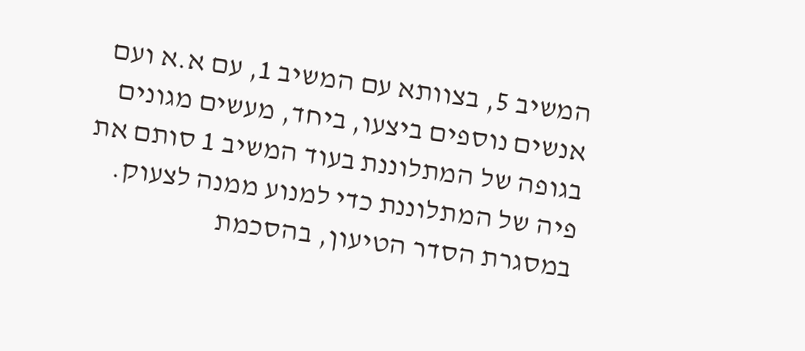המשיב 5, בצוותא עם המשיב 1, עם א.א ועם אנשים נוספים ביצעו, ביחד, מעשים מגונים בגופה של המתלוננת בעוד המשיב 1 סותם את פיה של המתלוננת כדי למנוע ממנה לצעוק. במסגרת הסדר הטיעון, בהסכמת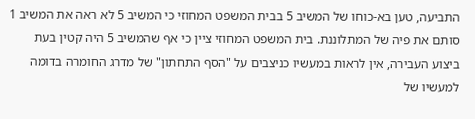התביעה, טען בא-כוחו של המשיב 5 בבית המשפט המחוזי כי המשיב 5 לא ראה את המשיב 1 סותם את פיה של המתלוננת. בית המשפט המחוזי ציין כי אף שהמשיב 5 היה קטין בעת ביצוע העבירה, אין לראות במעשיו כניצבים על "הסף התחתון" של מדרג החומרה בדומה למעשיו של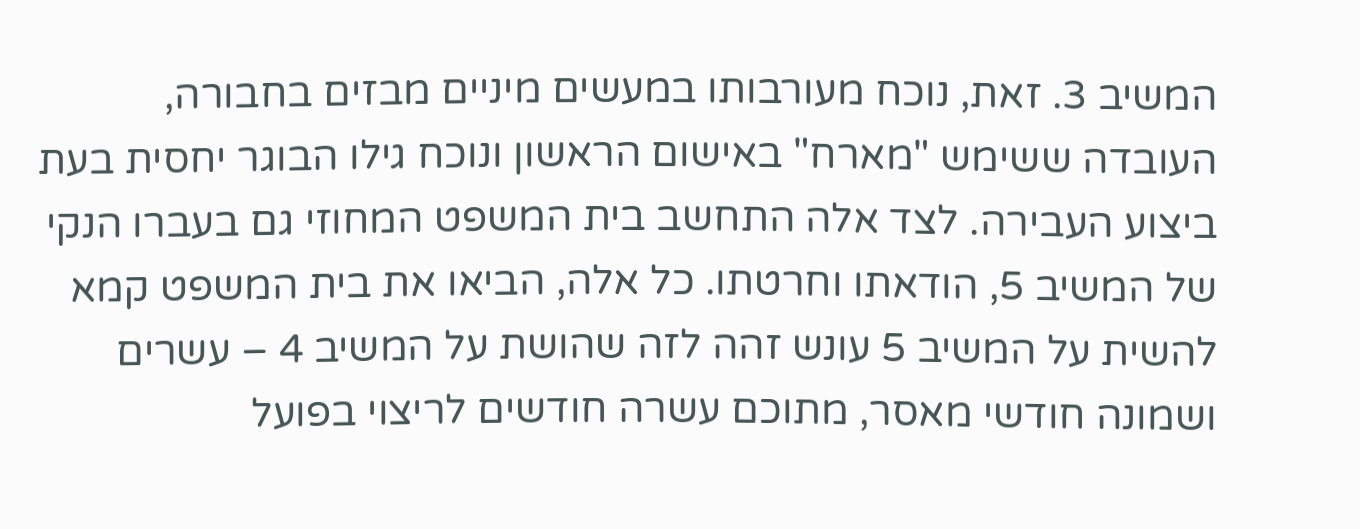המשיב 3. זאת, נוכח מעורבותו במעשים מיניים מבזים בחבורה, העובדה ששימש "מארח" באישום הראשון ונוכח גילו הבוגר יחסית בעת ביצוע העבירה. לצד אלה התחשב בית המשפט המחוזי גם בעברו הנקי של המשיב 5, הודאתו וחרטתו. כל אלה, הביאו את בית המשפט קמא להשית על המשיב 5 עונש זהה לזה שהושת על המשיב 4 – עשרים ושמונה חודשי מאסר, מתוכם עשרה חודשים לריצוי בפועל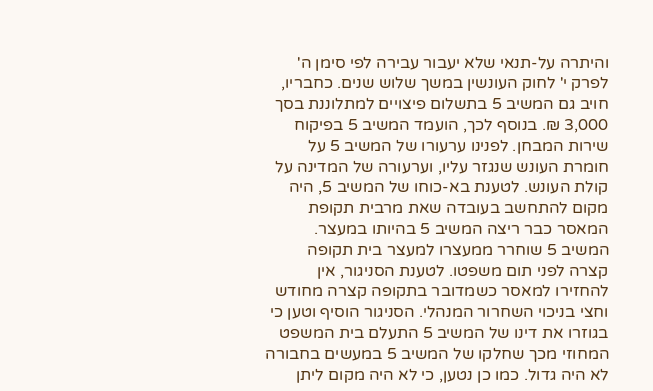והיתרה על-תנאי שלא יעבור עבירה לפי סימן ה' לפרק י' לחוק העונשין במשך שלוש שנים. כחבריו, חויב גם המשיב 5 בתשלום פיצויים למתלוננת בסך 3,000 ₪. בנוסף לכך, הועמד המשיב 5 בפיקוח שירות המבחן. לפנינו ערעורו של המשיב 5 על חומרת העונש שנגזר עליו, וערעורה של המדינה על קולת העונש. לטענת בא-כוחו של המשיב 5, היה מקום להתחשב בעובדה שאת מרבית תקופת המאסר כבר ריצה המשיב 5 בהיותו במעצר. המשיב 5 שוחרר ממעצרו למעצר בית תקופה קצרה לפני תום משפטו. לטענת הסניגור, אין להחזירו למאסר כשמדובר בתקופה קצרה מחודש וחצי בניכוי השחרור המנהלי. הסניגור הוסיף וטען כי בגוזרו את דינו של המשיב 5 התעלם בית המשפט המחוזי מכך שחלקו של המשיב 5 במעשים בחבורה לא היה גדול. כמו כן נטען, כי לא היה מקום ליתן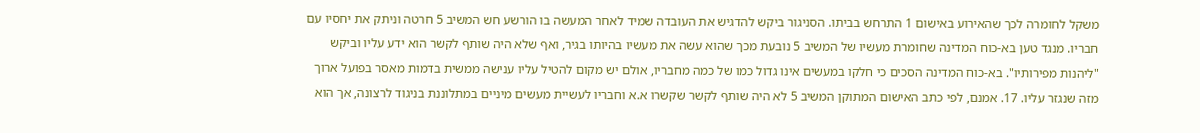משקל לחומרה לכך שהאירוע באישום 1 התרחש בביתו. הסניגור ביקש להדגיש את העובדה שמיד לאחר המעשה בו הורשע חש המשיב 5 חרטה וניתק את יחסיו עם חבריו. מנגד טען בא-כוח המדינה שחומרת מעשיו של המשיב 5 נובעת מכך שהוא עשה את מעשיו בהיותו בגיר, ואף שלא היה שותף לקשר הוא ידע עליו וביקש "ליהנות מפירותיו". בא-כוח המדינה הסכים כי חלקו במעשים אינו גדול כמו של כמה מחבריו, אולם יש מקום להטיל עליו ענישה ממשית בדמות מאסר בפועל ארוך מזה שנגזר עליו. 17. אמנם, לפי כתב האישום המתוקן המשיב 5 לא היה שותף לקשר שקשרו א.א וחבריו לעשיית מעשים מיניים במתלוננת בניגוד לרצונה, אך הוא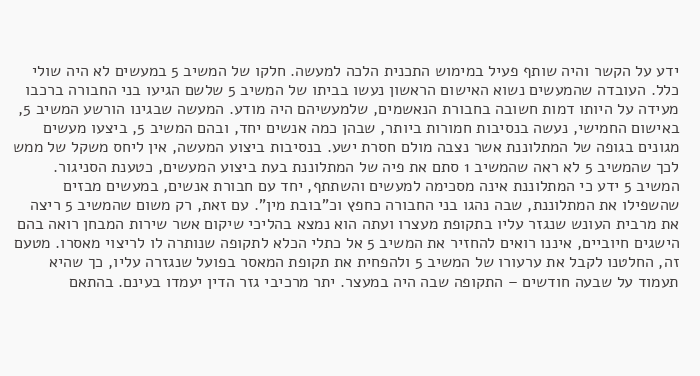ידע על הקשר והיה שותף פעיל במימוש התכנית הלכה למעשה. חלקו של המשיב 5 במעשים לא היה שולי כלל. העובדה שהמעשים נשוא האישום הראשון נעשו בביתו של המשיב 5 שלשם הגיעו בני החבורה ברכבו מעידה על היותו דמות חשובה בחבורת הנאשמים, שלמעשיהם היה מודע. המעשה שבגינו הורשע המשיב 5, באישום החמישי, נעשה בנסיבות חמורות ביותר, שבהן כמה אנשים יחד, ובהם המשיב 5, ביצעו מעשים מגונים בגופה של המתלוננת אשר נצבה מולם חסרת ישע. בנסיבות ביצוע המעשה, אין ליחס משקל של ממש לכך שהמשיב 5 לא ראה שהמשיב 1 סתם את פיה של המתלוננת בעת ביצוע המעשים, כטענת הסניגור. המשיב 5 ידע כי המתלוננת אינה מסכימה למעשים והשתתף, יחד עם חבורת אנשים, במעשים מבזים שהשפילו את המתלוננת, שבה נהגו בני החבורה כחפץ וכ"בובת מין". עם זאת, רק משום שהמשיב 5 ריצה את מרבית העונש שנגזר עליו בתקופת מעצרו ועתה הוא נמצא בהליכי שיקום אשר שירות המבחן רואה בהם הישגים חיוביים, איננו רואים להחזיר את המשיב 5 אל כתלי הכלא לתקופה שנותרה לו לריצוי מאסרו. מטעם זה, החלטנו לקבל את ערעורו של המשיב 5 ולהפחית את תקופת המאסר בפועל שנגזרה עליו, כך שהיא תעמוד על שבעה חודשים – התקופה שבה היה במעצר. יתר מרכיבי גזר הדין יעמדו בעינם. בהתאם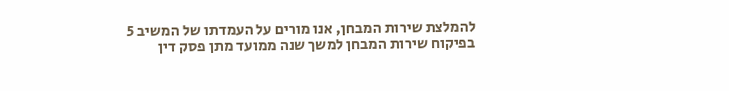להמלצת שירות המבחן, אנו מורים על העמדתו של המשיב 5 בפיקוח שירות המבחן למשך שנה ממועד מתן פסק דין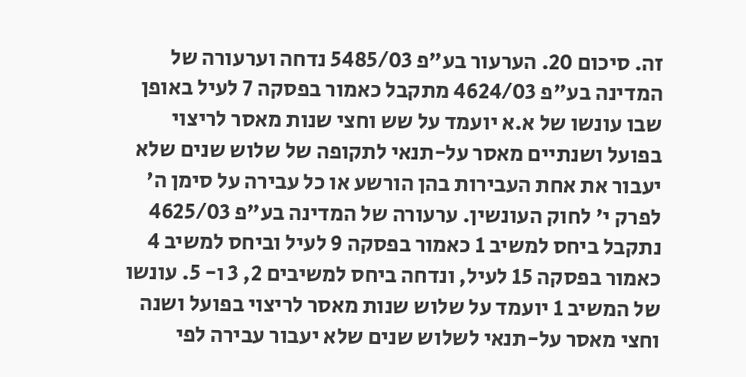זה. סיכום 20. הערעור בע"פ 5485/03 נדחה וערעורה של המדינה בע"פ 4624/03 מתקבל כאמור בפסקה 7 לעיל באופן שבו עונשו של א.א יועמד על שש וחצי שנות מאסר לריצוי בפועל ושנתיים מאסר על-תנאי לתקופה של שלוש שנים שלא יעבור את אחת העבירות בהן הורשע או כל עבירה על סימן ה' לפרק י' לחוק העונשין. ערעורה של המדינה בע"פ 4625/03 נתקבל ביחס למשיב 1 כאמור בפסקה 9 לעיל וביחס למשיב 4 כאמור בפסקה 15 לעיל, ונדחה ביחס למשיבים 2, 3 ו- 5. עונשו של המשיב 1 יועמד על שלוש שנות מאסר לריצוי בפועל ושנה וחצי מאסר על-תנאי לשלוש שנים שלא יעבור עבירה לפי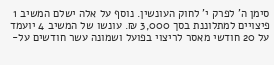סימן ה' לפרק י' לחוק העונשין. נוסף על אלה ישלם המשיב 1 פיצויים למתלוננת בסך 3,000 ₪. עונשו של המשיב 4 יועמד על 20 חודשי מאסר לריצוי בפועל ושמונה עשר חודשים על-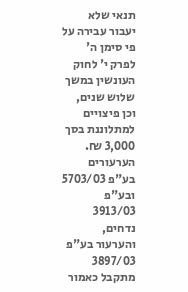תנאי שלא יעבור עבירה על פי סימן ה' לפרק י' לחוק העונשין במשך שלוש שנים, וכן פיצויים למתלוננת בסך 3,000 ₪. הערעורים בע"פ 5703/03 ובע"פ 3913/03 נדחים, והערעור בע"פ 3897/03 מתקבל כאמור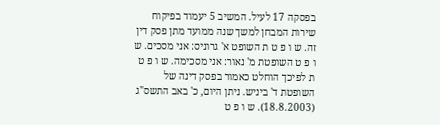בפסקה 17 לעיל. המשיב 5 יעמוד בפיקוח שירות המבחן למשך שנה ממועד מתן פסק דין זה. ש ו פ ט ת השופט א' גרוניס: אני מסכים. ש ו פ ט השופטת מ' נאור: אני מסכימה. ש ו פ ט ת לפיכך הוחלט כאמור בפסק דינה של השופטת ד' ביניש. ניתן היום, כ' באב התשס"ג (18.8.2003). ש ו פ ט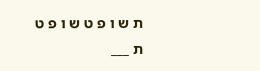ת ש ו פ ט ש ו פ ט ת ___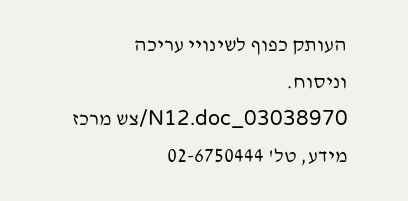העותק כפוף לשינויי עריכה וניסוח. 03038970_N12.doc/צש מרכז מידע, טל' 02-6750444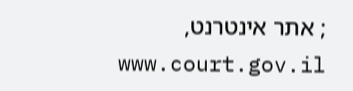; אתר אינטרנט, www.court.gov.il